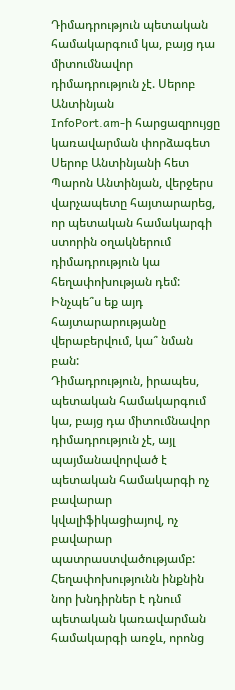Դիմադրություն պետական համակարգում կա, բայց դա միտումնավոր դիմադրություն չէ. Սերոբ Անտինյան
InfoPort.am-ի հարցազրույցը կառավարման փորձագետ Սերոբ Անտինյանի հետ
Պարոն Անտինյան, վերջերս վարչապետը հայտարարեց, որ պետական համակարգի ստորին օղակներում դիմադրություն կա հեղափոխության դեմ: Ինչպե՞ս եք այդ հայտարարությանը վերաբերվում, կա՞ նման բան:
Դիմադրություն, իրապես, պետական համակարգում կա, բայց դա միտումնավոր դիմադրություն չէ, այլ պայմանավորված է պետական համակարգի ոչ բավարար կվալիֆիկացիայով, ոչ բավարար պատրաստվածությամբ: Հեղափոխությունն ինքնին նոր խնդիրներ է դնում պետական կառավարման համակարգի առջև, որոնց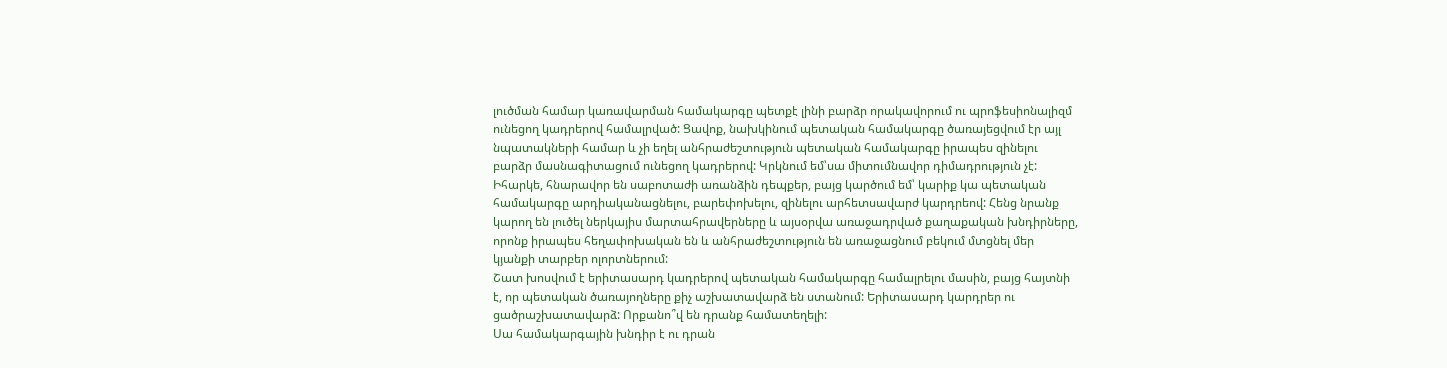լուծման համար կառավարման համակարգը պետքէ լինի բարձր որակավորում ու պրոֆեսիոնալիզմ ունեցող կադրերով համալրված: Ցավոք, նախկինում պետական համակարգը ծառայեցվում էր այլ նպատակների համար և չի եղել անհրաժեշտություն պետական համակարգը իրապես զինելու բարձր մասնագիտացում ունեցող կադրերով: Կրկնում եմ՝սա միտումնավոր դիմադրություն չէ: Իհարկե, հնարավոր են սաբոտաժի առանձին դեպքեր, բայց կարծում եմ՝ կարիք կա պետական համակարգը արդիականացնելու, բարեփոխելու, զինելու արհետսավարժ կարդրեով: Հենց նրանք կարող են լուծել ներկայիս մարտահրավերները և այսօրվա առաջադրված քաղաքական խնդիրները, որոնք իրապես հեղափոխական են և անհրաժեշտություն են առաջացնում բեկում մտցնել մեր կյանքի տարբեր ոլորտներում:
Շատ խոսվում է երիտասարդ կադրերով պետական համակարգը համալրելու մասին, բայց հայտնի է, որ պետական ծառայողները քիչ աշխատավարձ են ստանում: Երիտասարդ կարդրեր ու ցածրաշխատավարձ: Որքանո՞վ են դրանք համատեղելի:
Սա համակարգային խնդիր է ու դրան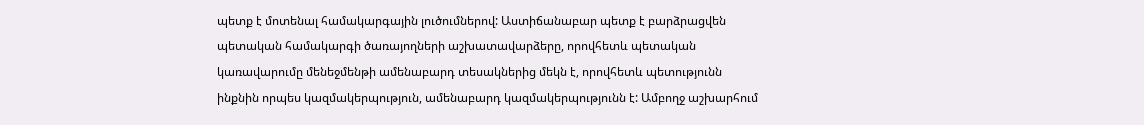պետք է մոտենալ համակարգային լուծումներով: Աստիճանաբար պետք է բարձրացվեն պետական համակարգի ծառայողների աշխատավարձերը, որովհետև պետական կառավարումը մենեջմենթի ամենաբարդ տեսակներից մեկն է, որովհետև պետությունն ինքնին որպես կազմակերպություն, ամենաբարդ կազմակերպությունն է: Ամբողջ աշխարհում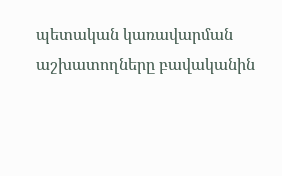պետական կառավարման աշխատողները բավականին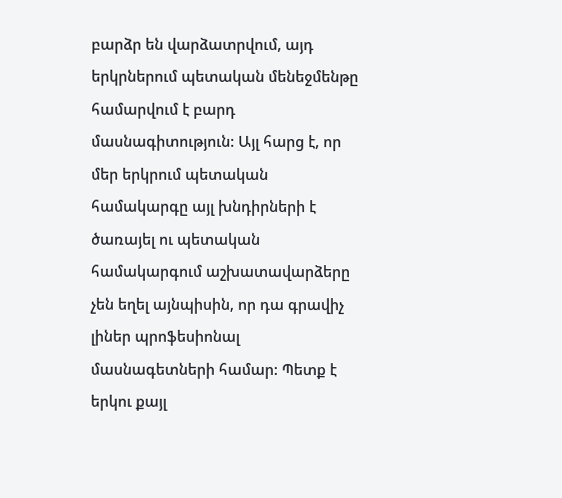բարձր են վարձատրվում, այդ երկրներում պետական մենեջմենթը համարվում է բարդ մասնագիտություն: Այլ հարց է, որ մեր երկրում պետական համակարգը այլ խնդիրների է ծառայել ու պետական համակարգում աշխատավարձերը չեն եղել այնպիսին, որ դա գրավիչ լիներ պրոֆեսիոնալ մասնագետների համար: Պետք է երկու քայլ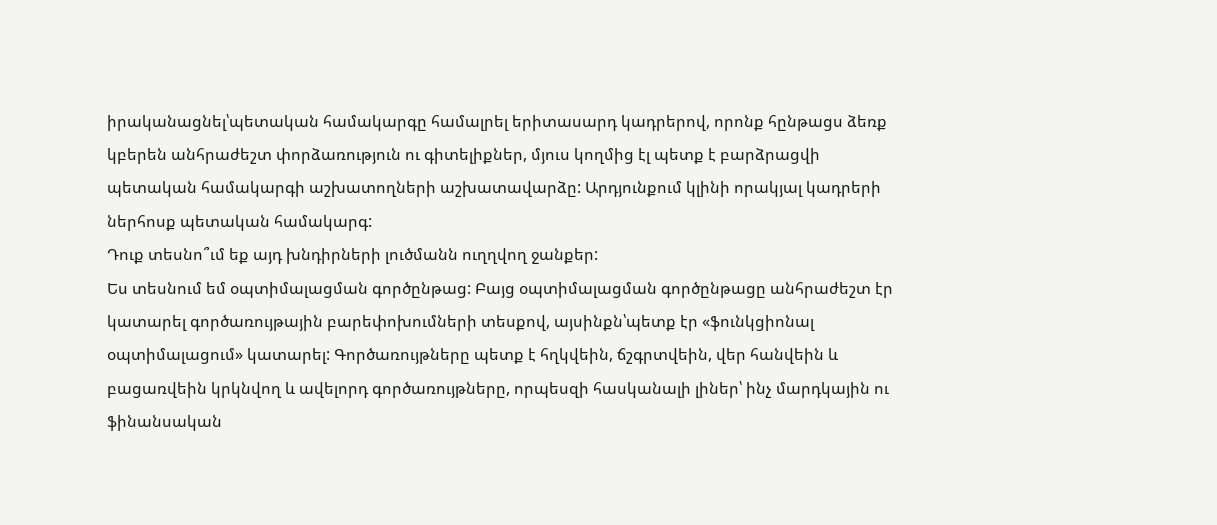իրականացնել՝պետական համակարգը համալրել երիտասարդ կադրերով, որոնք հընթացս ձեռք կբերեն անհրաժեշտ փորձառություն ու գիտելիքներ, մյուս կողմից էլ պետք է բարձրացվի պետական համակարգի աշխատողների աշխատավարձը: Արդյունքում կլինի որակյալ կադրերի ներհոսք պետական համակարգ:
Դուք տեսնո՞ւմ եք այդ խնդիրների լուծմանն ուղղվող ջանքեր:
Ես տեսնում եմ օպտիմալացման գործընթաց: Բայց օպտիմալացման գործընթացը անհրաժեշտ էր կատարել գործառույթային բարեփոխումների տեսքով, այսինքն՝պետք էր «ֆունկցիոնալ օպտիմալացում» կատարել: Գործառույթները պետք է հղկվեին, ճշգրտվեին, վեր հանվեին և բացառվեին կրկնվող և ավելորդ գործառույթները, որպեսզի հասկանալի լիներ՝ ինչ մարդկային ու ֆինանսական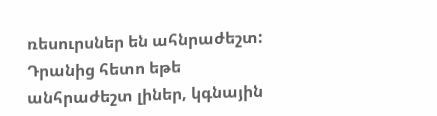ռեսուրսներ են ահնրաժեշտ: Դրանից հետո եթե անհրաժեշտ լիներ, կգնային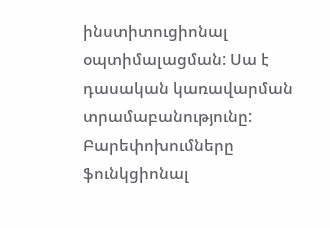ինստիտուցիոնալ օպտիմալացման: Սա է դասական կառավարման տրամաբանությունը: Բարեփոխումները ֆունկցիոնալ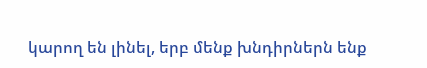կարող են լինել, երբ մենք խնդիրներն ենք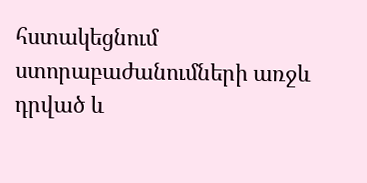հստակեցնում ստորաբաժանումների առջև դրված և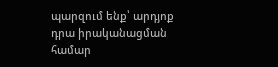պարզում ենք՝ արդյոք դրա իրականացման համար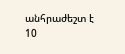անհրաժեշտ է 10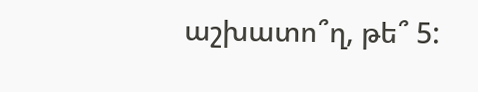աշխատո՞ղ, թե՞ 5: